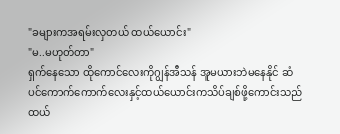"ခများကအရမ်းလှတယ် ထယ်ယောင်း"
"မ..မဟုတ်တာ"
ရှက်နေသော ထိုကောင်လေးကိုဂျွန်အီသန် အူမယားဘဲမနေနိုင် ဆံပင်ကောက်ကောက်လေးနှင့်ထယ်ယောင်းကသိပ်ချစ်ဖို့ကောင်းသည်
ထယ်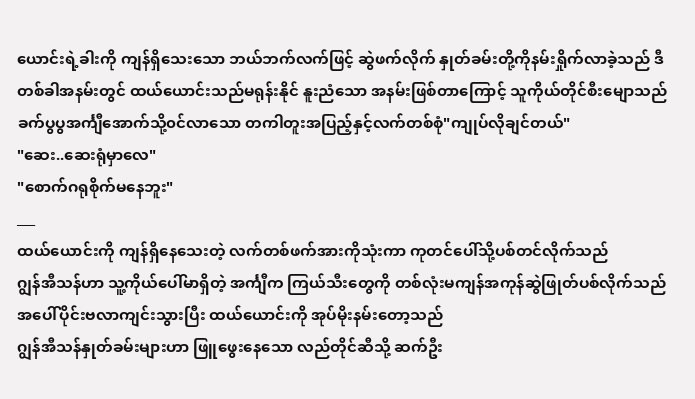ယောင်းရဲ့ခါးကို ကျန်ရှိသေးသော ဘယ်ဘက်လက်ဖြင့် ဆွဲဖက်လိုက် နှုတ်ခမ်းတို့ကိုနမ်းရှိုက်လာခဲ့သည် ဒီတစ်ခါအနမ်းတွင် ထယ်ယောင်းသည်မရုန်းနိုင် နူးညံသော အနမ်းဖြစ်တာကြောင့် သူကိုယ်တိုင်စီးမျောသည်
ခက်ပွပွအင်္ကျီအောက်သို့၀င်လာသော တကါတူးအပြည့်နှင့်လက်တစ်စုံ"ကျုပ်လိုချင်တယ်"
"ဆေး..ဆေးရုံမှာလေ"
"စောက်ဂရုစိုက်မနေဘူး"
___
ထယ်ယောင်းကို ကျန်ရှိနေသေးတဲ့ လက်တစ်ဖက်အားကိုသုံးကာ ကုတင်ပေါ်သို့ပစ်တင်လိုက်သည်
ဂျွန်အီသန်ဟာ သူ့ကိုယ်ပေါ်မာရှိတဲ့ အင်္ကျီက ကြယ်သီးတွေကို တစ်လုံးမကျန်အကုန်ဆွဲဖြုတ်ပစ်လိုက်သည် အပေါ်ပိုင်းဗလာကျင်းသွားပြီး ထယ်ယောင်းကို အုပ်မိုးနမ်းတော့သည်
ဂျွန်အီသန်နှုတ်ခမ်းများဟာ ဖြူဖွေးနေသော လည်တိုင်ဆီသို့ ဆက်ဦး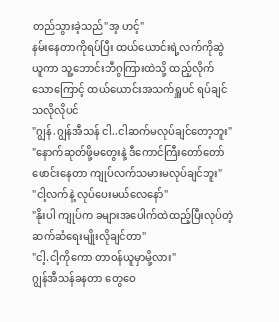တည်သွားခဲ့သည်"အ့ ဟင့်"
နမ်းနေတာကိုရပ်ပြီး ထယ်ယောင်းရဲ့လက်ကိုဆွဲယူကာ သူ့ဘောင်းဘီဂွကြားထဲသို့ ထည့်လိုက်သောကြောင့် ထယ်ယောင်းအသက်ရှူပင် ရပ်ချင်သလိုလိုပင်
"ဂျွန်.ဂျွန်အီသန် ငါ..ငါဆက်မလုပ်ချင်တော့ဘူး"
"နောက်ဆုတ်ဖို့မတွေးနဲ့ ဒီကောင်ကြီးတော်တော်ဖောင်းနေတာ ကျုပ်လက်သမားမလုပ်ချင်ဘူး"
"ငါ့လက်နဲ့ လုပ်ပေးမယ်လေနော်"
"နိုးပါ ကျုပ်က ခများအပေါက်ထဲထည့်ပြီးလုပ်တဲ့ဆက်ဆံရေးမျိုးလိုချင်တာ"
"ငါ့.ငါ့ကိုကော တာ၀န်ယူမှာမို့လား"
ဂျွန်အီသန်ခနတာ တွေဝေ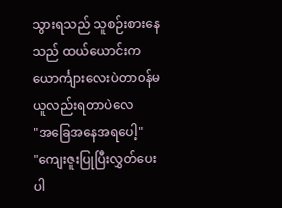သွားရသည် သူစဉ်းစားနေသည် ထယ်ယောင်းက ယောင်္ကျားလေးပဲတာ၀န်မယူလည်းရတာပဲလေ
"အခြေအနေအရပေါ့"
"ကျေးဇူးပြုပြီးလွှတ်ပေးပါ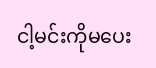ငါ့မင်းကိုမပေး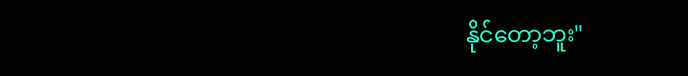နိုင်တော့ဘူး"